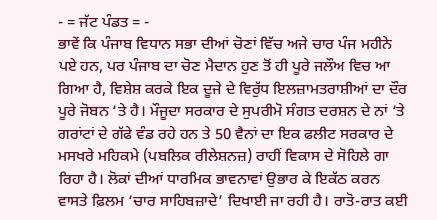- = ਜੱਟ ਪੰਡਤ = -
ਭਾਵੇਂ ਕਿ ਪੰਜਾਬ ਵਿਧਾਨ ਸਭਾ ਦੀਆਂ ਚੋਣਾਂ ਵਿੱਚ ਅਜੇ ਚਾਰ ਪੰਜ ਮਹੀਨੇ ਪਏ ਹਨ, ਪਰ ਪੰਜਾਬ ਦਾ ਚੋਣ ਮੈਦਾਨ ਹੁਣ ਤੋਂ ਹੀ ਪੂਰੇ ਜਲੌਅ ਵਿਚ ਆ ਗਿਆ ਹੈ, ਵਿਸ਼ੇਸ਼ ਕਰਕੇ ਇਕ ਦੂਜੇ ਦੇ ਵਿਰੁੱਧ ਇਲਜ਼ਾਮਤਰਾਸ਼ੀਆਂ ਦਾ ਦੌਰ ਪੂਰੇ ਜੋਬਨ ‘ਤੇ ਹੈ। ਮੌਜੂਦਾ ਸਰਕਾਰ ਦੇ ਸੁਪਰੀਮੋ ਸੰਗਤ ਦਰਸ਼ਨ ਦੇ ਨਾਂ ‘ਤੇ ਗਰਾਂਟਾਂ ਦੇ ਗੱਫੇ ਵੰਡ ਰਹੇ ਹਨ ਤੇ 50 ਵੈਨਾਂ ਦਾ ਇਕ ਫਲੀਟ ਸਰਕਾਰ ਦੇ ਮਸਖਰੇ ਮਹਿਕਮੇ (ਪਬਲਿਕ ਰੀਲੇਸ਼ਨਜ਼) ਰਾਹੀਂ ਵਿਕਾਸ ਦੇ ਸੋਹਿਲੇ ਗਾ ਰਿਹਾ ਹੈ। ਲੋਕਾਂ ਦੀਆਂ ਧਾਰਮਿਕ ਭਾਵਨਾਵਾਂ ਉਭਾਰ ਕੇ ਇਕੱਠ ਕਰਨ ਵਾਸਤੇ ਫ਼ਿਲਮ ‘ਚਾਰ ਸਾਹਿਬਜ਼ਾਦੇ’ ਦਿਖਾਈ ਜਾ ਰਹੀ ਹੈ। ਰਾਤੋ-ਰਾਤ ਕਈ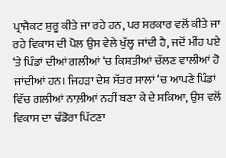ਪ੍ਰਾਜੈਕਟ ਸ਼ੁਰੂ ਕੀਤੇ ਜਾ ਰਹੇ ਹਨ, ਪਰ ਸਰਕਾਰ ਵਲੋਂ ਕੀਤੇ ਜਾ ਰਹੇ ਵਿਕਾਸ ਦੀ ਪੋਲ ਉਸ ਵੇਲੇ ਖੁੱਲ੍ਹ ਜਾਂਦੀ ਹੈ, ਜਦੋਂ ਮੀਂਹ ਪਏ ‘ਤੇ ਪਿੰਡਾਂ ਦੀਆਂ ਗਲੀਆਂ ‘ਚ ਕਿਸ਼ਤੀਆਂ ਚੱਲਣ ਵਾਲੀਆਂ ਹੋ ਜਾਂਦੀਆਂ ਹਨ। ਜਿਹੜਾ ਦੇਸ਼ ਸੱਤਰ ਸਾਲਾਂ ‘ਚ ਆਪਣੇ ਪਿੰਡਾਂ ਵਿੱਚ ਗਲੀਆਂ ਨਾਲ਼ੀਆਂ ਨਹੀਂ ਬਣਾ ਕੇ ਦੇ ਸਕਿਆ, ਉਸ ਵਲੋਂ ਵਿਕਾਸ ਦਾ ਢੰਡੋਰਾ ਪਿੱਟਣਾ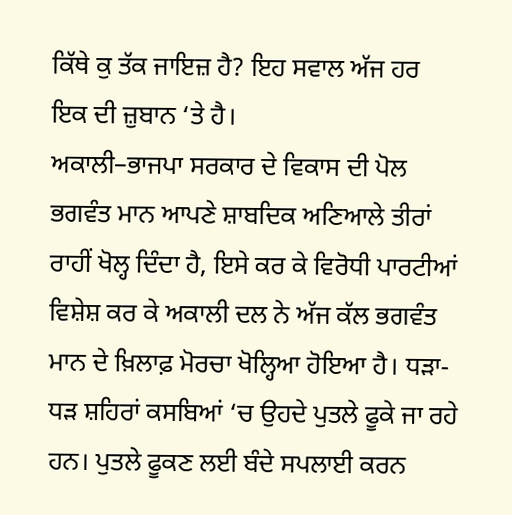ਕਿੱਥੇ ਕੁ ਤੱਕ ਜਾਇਜ਼ ਹੈ? ਇਹ ਸਵਾਲ ਅੱਜ ਹਰ ਇਕ ਦੀ ਜ਼ੁਬਾਨ ‘ਤੇ ਹੈ।
ਅਕਾਲੀ–ਭਾਜਪਾ ਸਰਕਾਰ ਦੇ ਵਿਕਾਸ ਦੀ ਪੋਲ ਭਗਵੰਤ ਮਾਨ ਆਪਣੇ ਸ਼ਾਬਦਿਕ ਅਣਿਆਲੇ ਤੀਰਾਂ ਰਾਹੀਂ ਖੋਲ੍ਹ ਦਿੰਦਾ ਹੈ, ਇਸੇ ਕਰ ਕੇ ਵਿਰੋਧੀ ਪਾਰਟੀਆਂ ਵਿਸ਼ੇਸ਼ ਕਰ ਕੇ ਅਕਾਲੀ ਦਲ ਨੇ ਅੱਜ ਕੱਲ ਭਗਵੰਤ ਮਾਨ ਦੇ ਖ਼ਿਲਾਫ਼ ਮੋਰਚਾ ਖੋਲ੍ਹਿਆ ਹੋਇਆ ਹੈ। ਧੜਾ-ਧੜ ਸ਼ਹਿਰਾਂ ਕਸਬਿਆਂ ‘ਚ ਉਹਦੇ ਪੁਤਲੇ ਫੂਕੇ ਜਾ ਰਹੇ ਹਨ। ਪੁਤਲੇ ਫੂਕਣ ਲਈ ਬੰਦੇ ਸਪਲਾਈ ਕਰਨ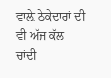ਵਾਲ਼ੇ ਠੇਕੇਦਾਰਾਂ ਦੀ ਵੀ ਅੱਜ ਕੱਲ ਚਾਂਦੀ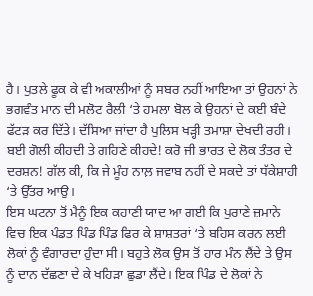ਹੈ। ਪੁਤਲੇ ਫੂਕ ਕੇ ਵੀ ਅਕਾਲੀਆਂ ਨੂੰ ਸਬਰ ਨਹੀਂ ਆਇਆ ਤਾਂ ਉਹਨਾਂ ਨੇ ਭਗਵੰਤ ਮਾਨ ਦੀ ਮਲੋਟ ਰੈਲੀ ‘ਤੇ ਹਮਲਾ ਬੋਲ ਕੇ ਉਹਨਾਂ ਦੇ ਕਈ ਬੰਦੇ ਫੱਟੜ ਕਰ ਦਿੱਤੇ। ਦੱਸਿਆ ਜਾਂਦਾ ਹੈ ਪੁਲਿਸ ਖੜ੍ਹੀ ਤਮਾਸ਼ਾ ਦੇਖਦੀ ਰਹੀ। ਬਈ ਗੋਲੀ ਕੀਹਦੀ ਤੇ ਗਹਿਣੇ ਕੀਹਦੇ! ਕਰੋ ਜੀ ਭਾਰਤ ਦੇ ਲੋਕ ਤੰਤਰ ਦੇ ਦਰਸ਼ਨ! ਗੱਲ ਕੀ, ਕਿ ਜੇ ਮੂੰਹ ਨਾਲ਼ ਜਵਾਬ ਨਹੀਂ ਦੇ ਸਕਦੇ ਤਾਂ ਧੱਕੇਸ਼ਾਹੀ ‘ਤੇ ਉੱਤਰ ਆਉ।
ਇਸ ਘਟਨਾ ਤੋਂ ਮੈਨੂੰ ਇਕ ਕਹਾਣੀ ਯਾਦ ਆ ਗਈ ਕਿ ਪੁਰਾਣੇ ਜ਼ਮਾਨੇ ਵਿਚ ਇਕ ਪੰਡਤ ਪਿੰਡ ਪਿੰਡ ਫਿਰ ਕੇ ਸ਼ਾਸ਼ਤਰਾਂ ‘ਤੇ ਬਹਿਸ ਕਰਨ ਲਈ ਲੋਕਾਂ ਨੂੰ ਵੰਗਾਰਦਾ ਹੁੰਦਾ ਸੀ। ਬਹੁਤੇ ਲੋਕ ਉਸ ਤੋਂ ਹਾਰ ਮੰਨ ਲੈਂਦੇ ਤੇ ਉਸ ਨੂੰ ਦਾਨ ਦੱਛਣਾ ਦੇ ਕੇ ਖਹਿੜਾ ਛੁਡਾ ਲੈਂਦੇ। ਇਕ ਪਿੰਡ ਦੇ ਲੋਕਾਂ ਨੇ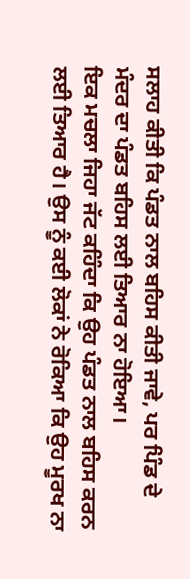ਸਲਾਹ ਕੀਤੀ ਕਿ ਪੰਡਤ ਨਾਲ ਬਹਿਸ ਕੀਤੀ ਜਾਵੇ, ਪਰ ਪਿੰਡ ਦੇ ਮੰਦਰ ਦਾ ਪੰਡਤ ਬਹਿਸ ਲਈ ਤਿਆਰ ਨਾ ਹੋਇਆ।
ਇਕ ਮਚਲਾ ਜਿਹਾ ਜੱਟ ਕਹਿੰਦਾ ਕਿ ਉਹ ਪੰਡਤ ਨਾਲ ਬਹਿਸ ਕਰਨ ਲਈ ਤਿਆਰ ਹੈ। ਉਸ ਨੂੰ ਕਈ ਲੋਕਾਂ ਨੇ ਰੋਕਿਆ ਕਿ ਉਹ ਮੂਰਖ ਨਾ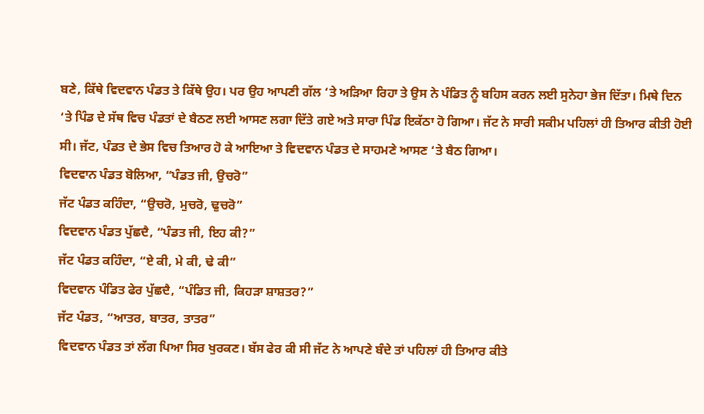ਬਣੇ, ਕਿੱਥੇ ਵਿਦਵਾਨ ਪੰਡਤ ਤੇ ਕਿੱਥੇ ਉਹ। ਪਰ ਉਹ ਆਪਣੀ ਗੱਲ ‘ਤੇ ਅੜਿਆ ਰਿਹਾ ਤੇ ਉਸ ਨੇ ਪੰਡਿਤ ਨੂੰ ਬਹਿਸ ਕਰਨ ਲਈ ਸੁਨੇਹਾ ਭੇਜ ਦਿੱਤਾ। ਮਿਥੇ ਦਿਨ ‘ਤੇ ਪਿੰਡ ਦੇ ਸੱਥ ਵਿਚ ਪੰਡਤਾਂ ਦੇ ਬੈਠਣ ਲਈ ਆਸਣ ਲਗਾ ਦਿੱਤੇ ਗਏ ਅਤੇ ਸਾਰਾ ਪਿੰਡ ਇਕੱਠਾ ਹੋ ਗਿਆ। ਜੱਟ ਨੇ ਸਾਰੀ ਸਕੀਮ ਪਹਿਲਾਂ ਹੀ ਤਿਆਰ ਕੀਤੀ ਹੋਈ ਸੀ। ਜੱਟ, ਪੰਡਤ ਦੇ ਭੇਸ ਵਿਚ ਤਿਆਰ ਹੋ ਕੇ ਆਇਆ ਤੇ ਵਿਦਵਾਨ ਪੰਡਤ ਦੇ ਸਾਹਮਣੇ ਆਸਣ ‘ਤੇ ਬੈਠ ਗਿਆ।
ਵਿਦਵਾਨ ਪੰਡਤ ਬੋਲਿਆ, “ਪੰਡਤ ਜੀ, ਉਚਰੋ”
ਜੱਟ ਪੰਡਤ ਕਹਿੰਦਾ, “ਉਚਰੋ, ਮੁਚਰੋ, ਢੁਚਰੋ”
ਵਿਦਵਾਨ ਪੰਡਤ ਪੁੱਛਦੈ, “ਪੰਡਤ ਜੀ, ਇਹ ਕੀ?”
ਜੱਟ ਪੰਡਤ ਕਹਿੰਦਾ, “ਏ ਕੀ, ਮੇ ਕੀ, ਢੇ ਕੀ”
ਵਿਦਵਾਨ ਪੰਡਿਤ ਫੇਰ ਪੁੱਛਦੈ, “ਪੰਡਿਤ ਜੀ, ਕਿਹੜਾ ਸ਼ਾਸ਼ਤਰ?”
ਜੱਟ ਪੰਡਤ, “ਆਤਰ, ਬਾਤਰ, ਤਾਤਰ”
ਵਿਦਵਾਨ ਪੰਡਤ ਤਾਂ ਲੱਗ ਪਿਆ ਸਿਰ ਖੁਰਕਣ। ਬੱਸ ਫੇਰ ਕੀ ਸੀ ਜੱਟ ਨੇ ਆਪਣੇ ਬੰਦੇ ਤਾਂ ਪਹਿਲਾਂ ਹੀ ਤਿਆਰ ਕੀਤੇ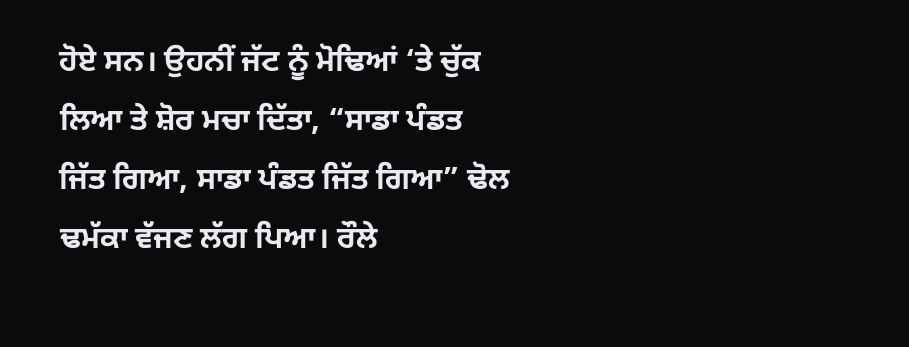ਹੋਏ ਸਨ। ਉਹਨੀਂ ਜੱਟ ਨੂੰ ਮੋਢਿਆਂ ‘ਤੇ ਚੁੱਕ ਲਿਆ ਤੇ ਸ਼ੋਰ ਮਚਾ ਦਿੱਤਾ, “ਸਾਡਾ ਪੰਡਤ ਜਿੱਤ ਗਿਆ, ਸਾਡਾ ਪੰਡਤ ਜਿੱਤ ਗਿਆ” ਢੋਲ ਢਮੱਕਾ ਵੱਜਣ ਲੱਗ ਪਿਆ। ਰੌਲੇ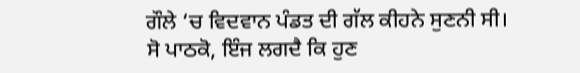ਗੌਲੇ ‘ਚ ਵਿਦਵਾਨ ਪੰਡਤ ਦੀ ਗੱਲ ਕੀਹਨੇ ਸੁਣਨੀ ਸੀ।
ਸੋ ਪਾਠਕੋ, ਇੰਜ ਲਗਦੈ ਕਿ ਹੁਣ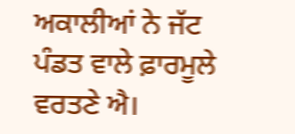ਅਕਾਲੀਆਂ ਨੇ ਜੱਟ ਪੰਡਤ ਵਾਲੇ ਫ਼ਾਰਮੂਲੇ ਵਰਤਣੇ ਐ।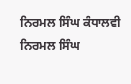ਨਿਰਮਲ ਸਿੰਘ ਕੰਧਾਲਵੀ
ਨਿਰਮਲ ਸਿੰਘ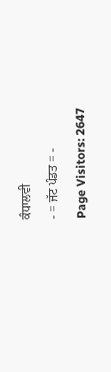ਕੰਧਾਲਵੀ
- = ਜੱਟ ਪੰਡਤ = -
Page Visitors: 2647